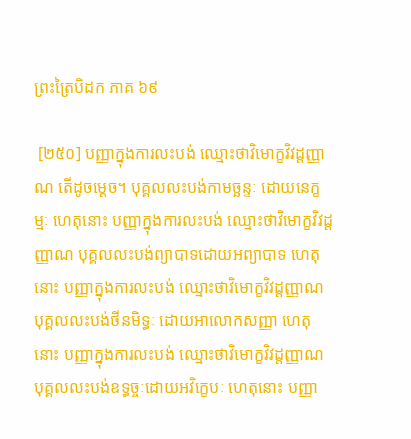ព្រះត្រៃបិដក ភាគ ៦៩

 [២៥០] បញ្ញាក្នុងការលះបង់ ឈ្មោះថាវិមោក្ខវិវដ្ដញ្ញាណ តើដូចម្ដេច។ បុគ្គលលះបង់កាមច្ឆន្ទៈ ដោយនេក្ខម្មៈ ហេតុនោះ បញ្ញាក្នុងការលះបង់ ឈ្មោះថាវិមោក្ខវិវដ្ដញ្ញាណ បុគ្គលលះបង់ព្យាបាទដោយអព្យាបាទ ហេតុនោះ បញ្ញាក្នុងការលះបង់ ឈ្មោះថាវិមោក្ខវិវដ្ដញ្ញាណ បុគ្គលលះបង់ថីនមិទ្ធៈ ដោយអាលោកសញ្ញា ហេតុនោះ បញ្ញាក្នុងការលះបង់ ឈ្មោះថាវិមោក្ខវិវដ្ដញ្ញាណ បុគ្គលលះបង់ឧទ្ធច្ចៈដោយអវិក្ខេបៈ ហេតុនោះ បញ្ញា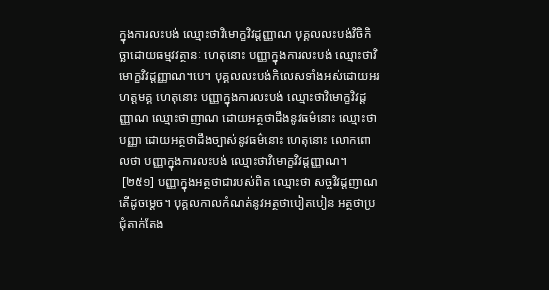ក្នុងការលះបង់ ឈ្មោះថាវិមោក្ខវិវដ្ដញ្ញាណ បុគ្គលលះបង់វិចិកិច្ឆាដោយធម្មវវត្ថានៈ ហេតុនោះ បញ្ញាក្នុងការលះបង់ ឈ្មោះថាវិមោក្ខវិវដ្ដញ្ញាណ។បេ។ បុគ្គលលះបង់កិលេសទាំងអស់ដោយអរហត្តមគ្គ ហេតុនោះ បញ្ញាក្នុងការលះបង់ ឈ្មោះថាវិមោក្ខវិវដ្ដញ្ញាណ ឈ្មោះថាញាណ ដោយអត្ថថាដឹងនូវធម៌នោះ ឈ្មោះថាបញ្ញា ដោយអត្ថថាដឹងច្បាស់នូវធម៌នោះ ហេតុនោះ លោកពោលថា បញ្ញាក្នុងការលះបង់ ឈ្មោះថាវិមោក្ខវិវដ្ដញ្ញាណ។
 [២៥១] បញ្ញាក្នុងអត្ថថាជារបស់ពិត ឈ្មោះថា សច្ចវិវដ្ដញាណ តើដូចម្ដេច។ បុគ្គលកាលកំណត់នូវអត្ថថាបៀតបៀន អត្ថថាប្រជុំតាក់តែង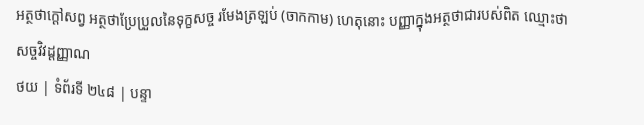អត្ថថាក្ដៅសព្វ អត្ថថាប្រែប្រួលនៃទុក្ខសច្ច រមែងត្រឡប់ (ចាកកាម) ហេតុនោះ បញ្ញាក្នុងអត្ថថាជារបស់ពិត ឈ្មោះថាសច្ចវិវដ្ដញ្ញាណ
ថយ | ទំព័រទី ២៤៨ | បន្ទា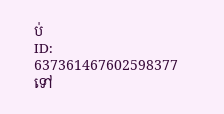ប់
ID: 637361467602598377
ទៅ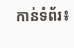កាន់ទំព័រ៖